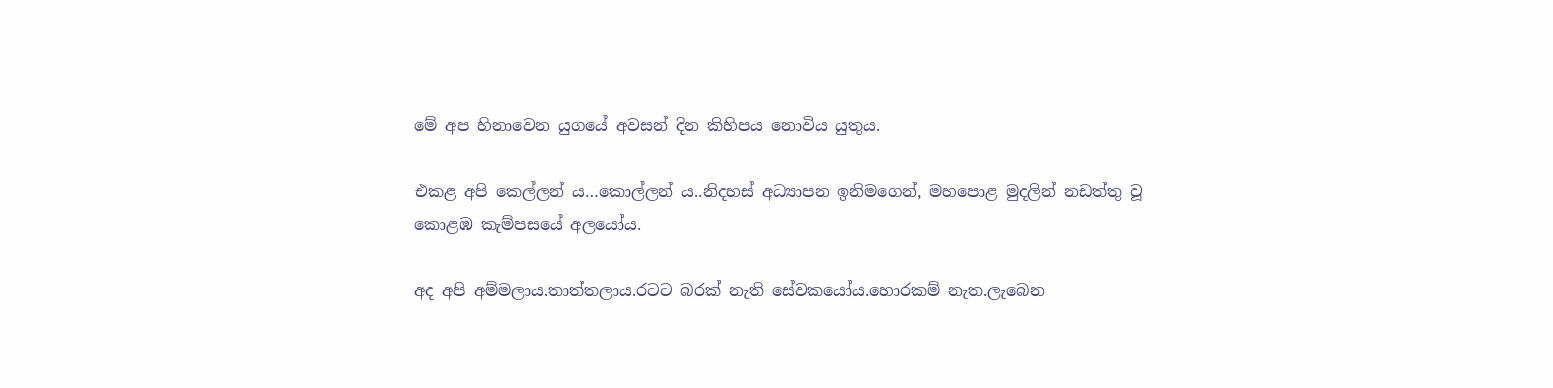මේ අප හිනාවෙන යුගයේ අවසන් දින කිහිපය නොවිය යුතුය.

එකළ අපි කෙල්ලන් ය…කොල්ලන් ය..නිදහස් අධ්‍යාපන ඉනිමගෙන්, මහපොළ මුදලින් නඩත්තු වූ කොළඹ කැම්පසයේ අලයෝය.

අද අපි අම්මලාය.තාත්තලාය.රටට බරක් නැති සේවකයෝය.හොරකම් නැත.ලැබෙන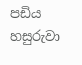පඩිය හසුරුවා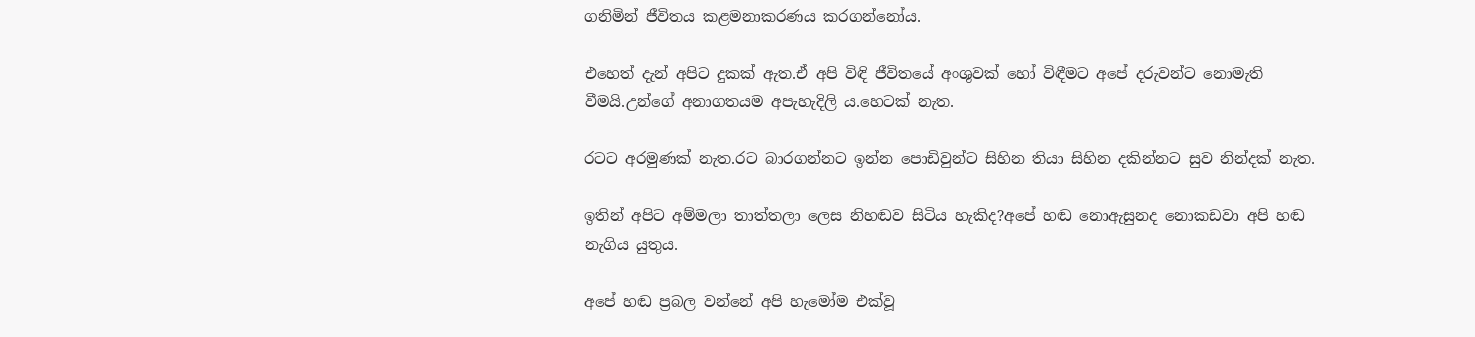ගනිමින් ජීවිතය කළමනාකරණය කරගන්නෝය.

එහෙත් දැන් අපිට දුකක් ඇත.ඒ අපි විඳි ජීවිතයේ අංශුවක් හෝ විඳීමට අපේ දරුවන්ට නොමැති වීමයි.උන්ගේ අනාගතයම අපැහැදිලි ය.හෙටක් නැත.

රටට අරමුණක් නැත.රට බාරගන්නට ඉන්න පොඩිවුන්ට සිහින තියා සිහින දකින්නට සුව නින්දක් නැත.

ඉතින් අපිට අම්මලා තාත්තලා ලෙස නිහඬව සිටිය හැකිද?අපේ හඬ නොඇසුනද නොකඩවා අපි හඬ නැගිය යුතුය.

අපේ හඬ ප්‍රබල වන්නේ අපි හැමෝම එක්වූ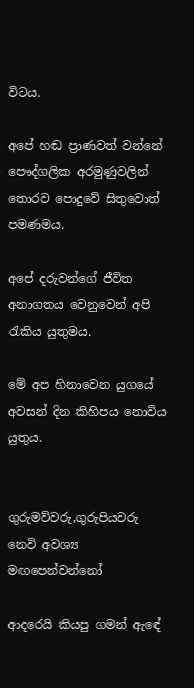විටය.

අපේ හඬ ප්‍රාණවත් වන්නේ පෞද්ගලික අරමුණුවලින් තොරව පොදුවේ සිතුවොත් පමණමය.

අපේ දරුවන්ගේ ජීවිත අනාගතය වෙනුවෙන් අපි රැකිය යුතුමය.

මේ අප හිනාවෙන යුගයේ අවසන් දින කිහිපය නොවිය යුතුය.


ගුරුමව්වරු,ගුරුපියවරු නෙවි අවශ්‍ය මඟපෙන්වන්නෝ

ආදරෙයි කියපු ගමන් ඇඳේ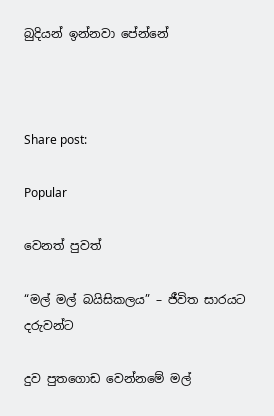බුදියන් ඉන්නවා පේන්නේ



Share post:

Popular

වෙනත් පුවත්

“මල් මල් බයිසිකලය” – ජීවිත සාරයට දරුවන්ට

දුව පුතගොඩ වෙන්නමේ මල්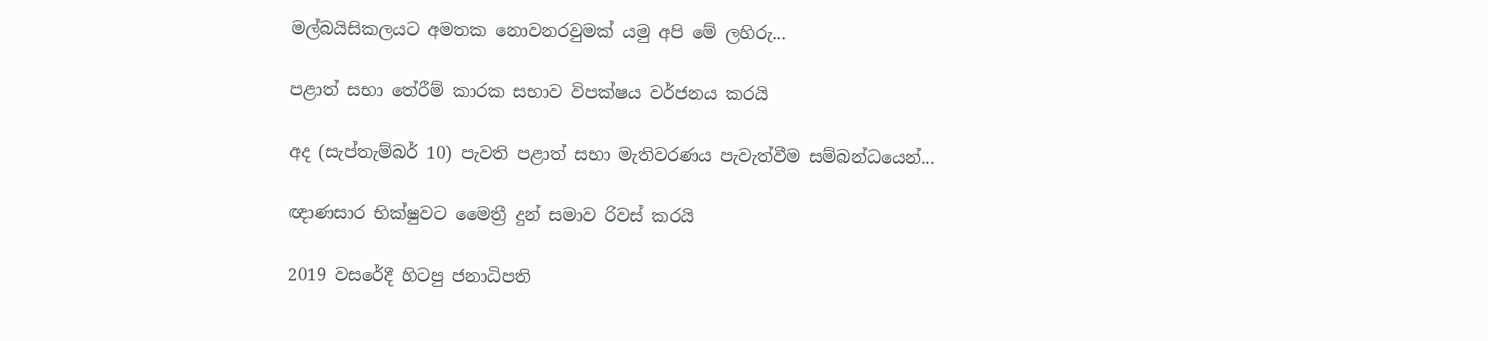මල්බයිසිකලයට අමතක නොවනරවුමක් යමු අපි මේ ලහිරු...

පළාත් සභා තේරීම් කාරක සභාව විපක්ෂය වර්ජනය කරයි

අද (සැප්තැම්බර් 10) පැවති පළාත් සභා මැතිවරණය පැවැත්වීම සම්බන්ධයෙන්...

ඥාණසාර භික්ෂුවට මෛත්‍රී දුන් සමාව රිවස් කරයි

2019 වසරේදී හිටපු ජනාධිපති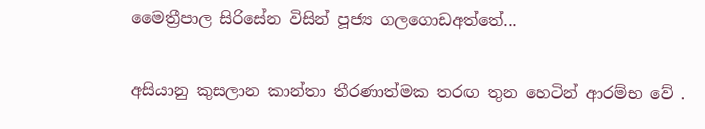මෛත්‍රීපාල සිරිසේන විසින් පූජ්‍ය ගලගොඩඅත්තේ...

අසියානු කුසලාන කාන්තා තීරණාත්මක තරඟ තුන හෙටින් ආරම්භ වේ .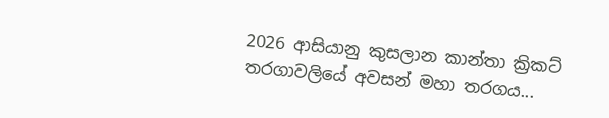2026 ආසියානු කුසලාන කාන්තා ක්‍රිකට් තරගාවලියේ අවසන් මහා තරගය...